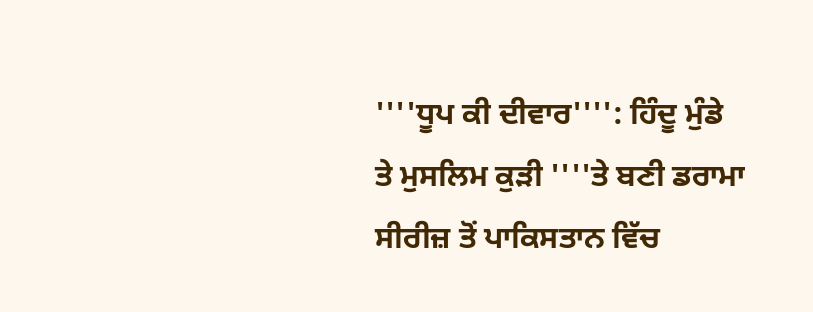''''ਧੂਪ ਕੀ ਦੀਵਾਰ'''': ਹਿੰਦੂ ਮੁੰਡੇ ਤੇ ਮੁਸਲਿਮ ਕੁੜੀ ''''ਤੇ ਬਣੀ ਡਰਾਮਾ ਸੀਰੀਜ਼ ਤੋਂ ਪਾਕਿਸਤਾਨ ਵਿੱਚ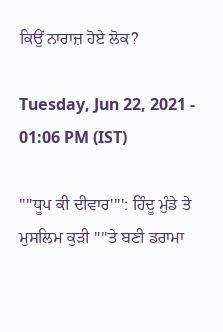ਕਿਉਂ ਨਾਰਾਜ਼ ਹੋਏ ਲੋਕ?

Tuesday, Jun 22, 2021 - 01:06 PM (IST)

''''ਧੂਪ ਕੀ ਦੀਵਾਰ'''': ਹਿੰਦੂ ਮੁੰਡੇ ਤੇ ਮੁਸਲਿਮ ਕੁੜੀ ''''ਤੇ ਬਣੀ ਡਰਾਮਾ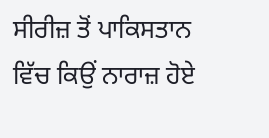ਸੀਰੀਜ਼ ਤੋਂ ਪਾਕਿਸਤਾਨ ਵਿੱਚ ਕਿਉਂ ਨਾਰਾਜ਼ ਹੋਏ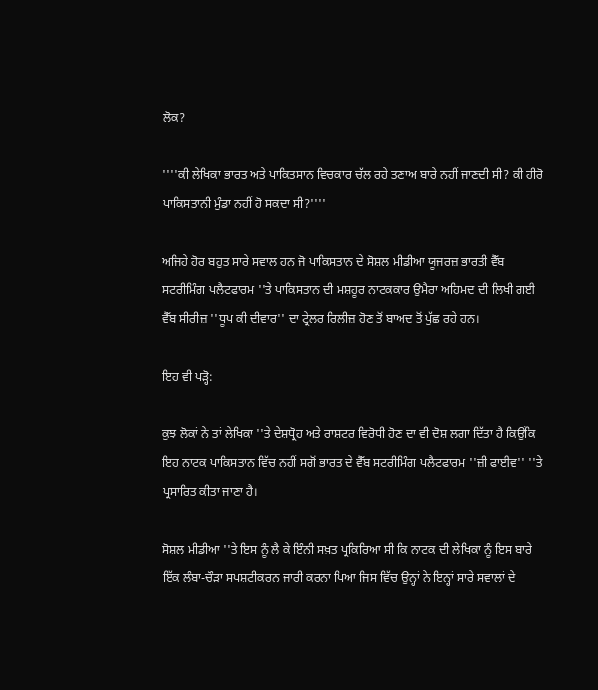ਲੋਕ?

''''ਕੀ ਲੇਖਿਕਾ ਭਾਰਤ ਅਤੇ ਪਾਕਿਤਸਾਨ ਵਿਚਕਾਰ ਚੱਲ ਰਹੇ ਤਣਾਅ ਬਾਰੇ ਨਹੀਂ ਜਾਣਦੀ ਸੀ? ਕੀ ਹੀਰੋ ਪਾਕਿਸਤਾਨੀ ਮੁੰਡਾ ਨਹੀਂ ਹੋ ਸਕਦਾ ਸੀ?''''

ਅਜਿਹੇ ਹੋਰ ਬਹੁਤ ਸਾਰੇ ਸਵਾਲ ਹਨ ਜੋ ਪਾਕਿਸਤਾਨ ਦੇ ਸੋਸ਼ਲ ਮੀਡੀਆ ਯੂਜਰਜ਼ ਭਾਰਤੀ ਵੈੱਬ ਸਟਰੀਮਿੰਗ ਪਲੈਟਫਾਰਮ ''ਤੇ ਪਾਕਿਸਤਾਨ ਦੀ ਮਸ਼ਹੂਰ ਨਾਟਕਕਾਰ ਉਮੈਰਾ ਅਹਿਮਦ ਦੀ ਲਿਖੀ ਗਈ ਵੈੱਬ ਸੀਰੀਜ਼ ''ਧੂਪ ਕੀ ਦੀਵਾਰ'' ਦਾ ਟ੍ਰੇਲਰ ਰਿਲੀਜ਼ ਹੋਣ ਤੋਂ ਬਾਅਦ ਤੋਂ ਪੁੱਛ ਰਹੇ ਹਨ।

ਇਹ ਵੀ ਪੜ੍ਹੋ:

ਕੁਝ ਲੋਕਾਂ ਨੇ ਤਾਂ ਲੇਖਿਕਾ ''ਤੇ ਦੇਸ਼ਧ੍ਰੋਹ ਅਤੇ ਰਾਸ਼ਟਰ ਵਿਰੋਧੀ ਹੋਣ ਦਾ ਵੀ ਦੋਸ਼ ਲਗਾ ਦਿੱਤਾ ਹੈ ਕਿਉਂਕਿ ਇਹ ਨਾਟਕ ਪਾਕਿਸਤਾਨ ਵਿੱਚ ਨਹੀਂ ਸਗੋਂ ਭਾਰਤ ਦੇ ਵੈੱਬ ਸਟਰੀਮਿੰਗ ਪਲੈਟਫਾਰਮ ''ਜ਼ੀ ਫਾਈਵ'' ''ਤੇ ਪ੍ਰਸਾਰਿਤ ਕੀਤਾ ਜਾਣਾ ਹੈ।

ਸੋਸ਼ਲ ਮੀਡੀਆ ''ਤੇ ਇਸ ਨੂੰ ਲੈ ਕੇ ਇੰਨੀ ਸਖ਼ਤ ਪ੍ਰਕਿਰਿਆ ਸੀ ਕਿ ਨਾਟਕ ਦੀ ਲੇਖਿਕਾ ਨੂੰ ਇਸ ਬਾਰੇ ਇੱਕ ਲੰਬਾ-ਚੌੜਾ ਸਪਸ਼ਟੀਕਰਨ ਜਾਰੀ ਕਰਨਾ ਪਿਆ ਜਿਸ ਵਿੱਚ ਉਨ੍ਹਾਂ ਨੇ ਇਨ੍ਹਾਂ ਸਾਰੇ ਸਵਾਲਾਂ ਦੇ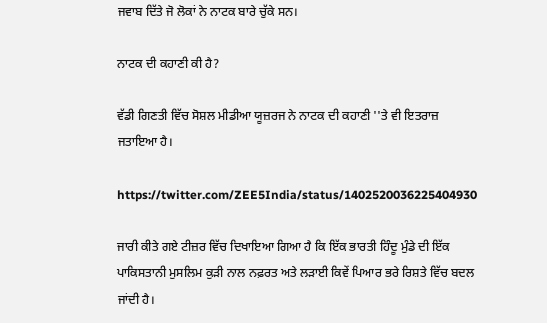ਜਵਾਬ ਦਿੱਤੇ ਜੋ ਲੋਕਾਂ ਨੇ ਨਾਟਕ ਬਾਰੇ ਚੁੱਕੇ ਸਨ।

ਨਾਟਕ ਦੀ ਕਹਾਣੀ ਕੀ ਹੈ?

ਵੱਡੀ ਗਿਣਤੀ ਵਿੱਚ ਸੋਸ਼ਲ ਮੀਡੀਆ ਯੂਜ਼ਰਜ ਨੇ ਨਾਟਕ ਦੀ ਕਹਾਣੀ ''ਤੇ ਵੀ ਇਤਰਾਜ਼ ਜਤਾਇਆ ਹੈ।

https://twitter.com/ZEE5India/status/1402520036225404930

ਜਾਰੀ ਕੀਤੇ ਗਏ ਟੀਜ਼ਰ ਵਿੱਚ ਦਿਖਾਇਆ ਗਿਆ ਹੈ ਕਿ ਇੱਕ ਭਾਰਤੀ ਹਿੰਦੂ ਮੁੰਡੇ ਦੀ ਇੱਕ ਪਾਕਿਸਤਾਨੀ ਮੁਸਲਿਮ ਕੁੜੀ ਨਾਲ ਨਫ਼ਰਤ ਅਤੇ ਲੜਾਈ ਕਿਵੇਂ ਪਿਆਰ ਭਰੇ ਰਿਸ਼ਤੇ ਵਿੱਚ ਬਦਲ ਜਾਂਦੀ ਹੈ।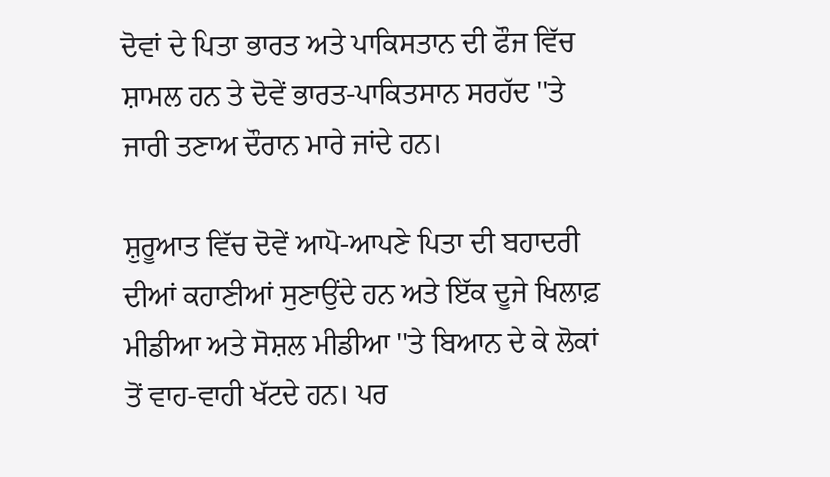ਦੋਵਾਂ ਦੇ ਪਿਤਾ ਭਾਰਤ ਅਤੇ ਪਾਕਿਸਤਾਨ ਦੀ ਫੌਜ ਵਿੱਚ ਸ਼ਾਮਲ ਹਨ ਤੇ ਦੋਵੇਂ ਭਾਰਤ-ਪਾਕਿਤਸਾਨ ਸਰਹੱਦ ''ਤੇ ਜਾਰੀ ਤਣਾਅ ਦੌਰਾਨ ਮਾਰੇ ਜਾਂਦੇ ਹਨ।

ਸ਼ੁਰੂਆਤ ਵਿੱਚ ਦੋਵੇਂ ਆਪੋ-ਆਪਣੇ ਪਿਤਾ ਦੀ ਬਹਾਦਰੀ ਦੀਆਂ ਕਹਾਣੀਆਂ ਸੁਣਾਉਂਦੇ ਹਨ ਅਤੇ ਇੱਕ ਦੂਜੇ ਖਿਲਾਫ਼ ਮੀਡੀਆ ਅਤੇ ਸੋਸ਼ਲ ਮੀਡੀਆ ''ਤੇ ਬਿਆਨ ਦੇ ਕੇ ਲੋਕਾਂ ਤੋਂ ਵਾਹ-ਵਾਹੀ ਖੱਟਦੇ ਹਨ। ਪਰ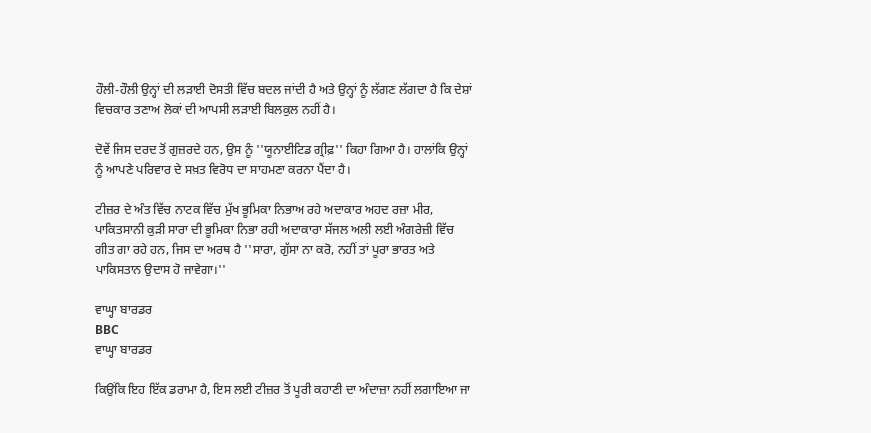ਹੌਲੀ-ਹੌਲੀ ਉਨ੍ਹਾਂ ਦੀ ਲੜਾਈ ਦੋਸਤੀ ਵਿੱਚ ਬਦਲ ਜਾਂਦੀ ਹੈ ਅਤੇ ਉਨ੍ਹਾਂ ਨੂੰ ਲੱਗਣ ਲੱਗਦਾ ਹੈ ਕਿ ਦੇਸ਼ਾਂ ਵਿਚਕਾਰ ਤਣਾਅ ਲੋਕਾਂ ਦੀ ਆਪਸੀ ਲੜਾਈ ਬਿਲਕੁਲ ਨਹੀਂ ਹੈ।

ਦੋਵੇਂ ਜਿਸ ਦਰਦ ਤੋਂ ਗੁਜ਼ਰਦੇ ਹਨ, ਉਸ ਨੂੰ ''ਯੂਨਾਈਟਿਡ ਗ੍ਰੀਫ਼'' ਕਿਹਾ ਗਿਆ ਹੈ। ਹਾਲਾਂਕਿ ਉਨ੍ਹਾਂ ਨੂੰ ਆਪਣੇ ਪਰਿਵਾਰ ਦੇ ਸਖ਼ਤ ਵਿਰੋਧ ਦਾ ਸਾਹਮਣਾ ਕਰਨਾ ਪੈਂਦਾ ਹੈ।

ਟੀਜ਼ਰ ਦੇ ਅੰਤ ਵਿੱਚ ਨਾਟਕ ਵਿੱਚ ਮੁੱਖ ਭੂਮਿਕਾ ਨਿਭਾਅ ਰਹੇ ਅਦਾਕਾਰ ਅਹਦ ਰਜ਼ਾ ਮੀਰ, ਪਾਕਿਤਸਾਨੀ ਕੁੜੀ ਸਾਰਾ ਦੀ ਭੂਮਿਕਾ ਨਿਭਾ ਰਹੀ ਅਦਾਕਾਰਾ ਸੱਜਲ ਅਲੀ ਲਈ ਅੰਗਰੇਜ਼ੀ ਵਿੱਚ ਗੀਤ ਗਾ ਰਹੇ ਹਨ, ਜਿਸ ਦਾ ਅਰਥ ਹੈ ''ਸਾਰਾ, ਗੁੱਸਾ ਨਾ ਕਰੋ, ਨਹੀਂ ਤਾਂ ਪੂਰਾ ਭਾਰਤ ਅਤੇ ਪਾਕਿਸਤਾਨ ਉਦਾਸ ਹੋ ਜਾਵੇਗਾ।''

ਵਾਘ੍ਹਾ ਬਾਰਡਰ
BBC
ਵਾਘ੍ਹਾ ਬਾਰਡਰ

ਕਿਉਂਕਿ ਇਹ ਇੱਕ ਡਰਾਮਾ ਹੈ, ਇਸ ਲਈ ਟੀਜ਼ਰ ਤੋਂ ਪੂਰੀ ਕਹਾਣੀ ਦਾ ਅੰਦਾਜ਼ਾ ਨਹੀਂ ਲਗਾਇਆ ਜਾ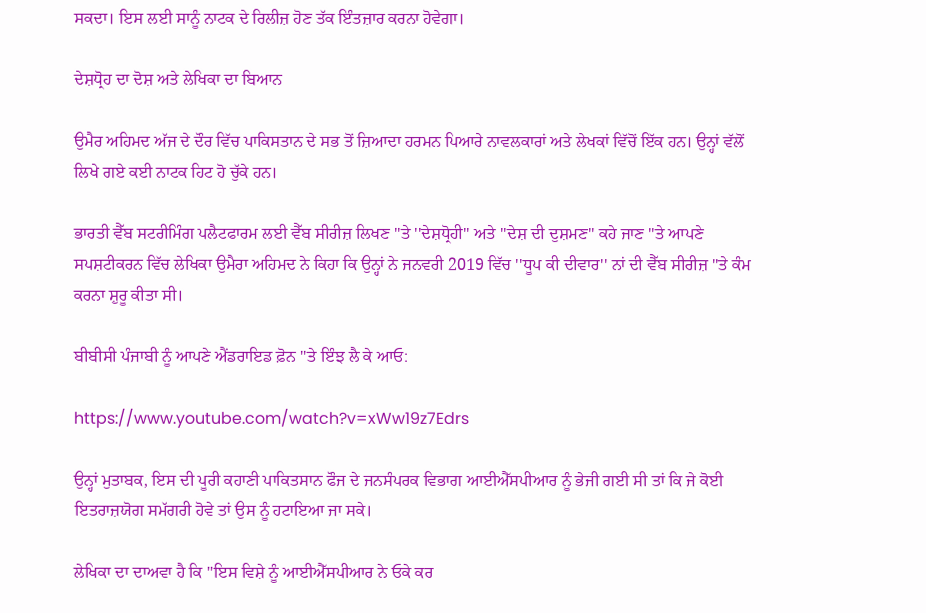ਸਕਦਾ। ਇਸ ਲਈ ਸਾਨੂੰ ਨਾਟਕ ਦੇ ਰਿਲੀਜ਼ ਹੋਣ ਤੱਕ ਇੰਤਜ਼ਾਰ ਕਰਨਾ ਹੋਵੇਗਾ।

ਦੇਸ਼ਧ੍ਰੋਹ ਦਾ ਦੋਸ਼ ਅਤੇ ਲੇਖਿਕਾ ਦਾ ਬਿਆਨ

ਉਮੈਰ ਅਹਿਮਦ ਅੱਜ ਦੇ ਦੌਰ ਵਿੱਚ ਪਾਕਿਸਤਾਨ ਦੇ ਸਭ ਤੋਂ ਜ਼ਿਆਦਾ ਹਰਮਨ ਪਿਆਰੇ ਨਾਵਲਕਾਰਾਂ ਅਤੇ ਲੇਖਕਾਂ ਵਿੱਚੋਂ ਇੱਕ ਹਨ। ਉਨ੍ਹਾਂ ਵੱਲੋਂ ਲਿਖੇ ਗਏ ਕਈ ਨਾਟਕ ਹਿਟ ਹੋ ਚੁੱਕੇ ਹਨ।

ਭਾਰਤੀ ਵੈੱਬ ਸਟਰੀਮਿੰਗ ਪਲੈਟਫਾਰਮ ਲਈ ਵੈੱਬ ਸੀਰੀਜ਼ ਲਿਖਣ ''ਤੇ ''ਦੇਸ਼ਧ੍ਰੋਹੀ'' ਅਤੇ ''ਦੇਸ਼ ਦੀ ਦੁਸ਼ਮਣ'' ਕਹੇ ਜਾਣ ''ਤੇ ਆਪਣੇ ਸਪਸ਼ਟੀਕਰਨ ਵਿੱਚ ਲੇਖਿਕਾ ਉਮੈਰਾ ਅਹਿਮਦ ਨੇ ਕਿਹਾ ਕਿ ਉਨ੍ਹਾਂ ਨੇ ਜਨਵਰੀ 2019 ਵਿੱਚ ''ਧੂਪ ਕੀ ਦੀਵਾਰ'' ਨਾਂ ਦੀ ਵੈੱਬ ਸੀਰੀਜ਼ ''ਤੇ ਕੰਮ ਕਰਨਾ ਸ਼ੁਰੂ ਕੀਤਾ ਸੀ।

ਬੀਬੀਸੀ ਪੰਜਾਬੀ ਨੂੰ ਆਪਣੇ ਐਂਡਰਾਇਡ ਫ਼ੋਨ ''ਤੇ ਇੰਝ ਲੈ ਕੇ ਆਓ:

https://www.youtube.com/watch?v=xWw19z7Edrs

ਉਨ੍ਹਾਂ ਮੁਤਾਬਕ, ਇਸ ਦੀ ਪੂਰੀ ਕਹਾਣੀ ਪਾਕਿਤਸਾਨ ਫੌਜ ਦੇ ਜਨਸੰਪਰਕ ਵਿਭਾਗ ਆਈਐੱਸਪੀਆਰ ਨੂੰ ਭੇਜੀ ਗਈ ਸੀ ਤਾਂ ਕਿ ਜੇ ਕੋਈ ਇਤਰਾਜ਼ਯੋਗ ਸਮੱਗਰੀ ਹੋਵੇ ਤਾਂ ਉਸ ਨੂੰ ਹਟਾਇਆ ਜਾ ਸਕੇ।

ਲੇਖਿਕਾ ਦਾ ਦਾਅਵਾ ਹੈ ਕਿ ''ਇਸ ਵਿਸ਼ੇ ਨੂੰ ਆਈਐੱਸਪੀਆਰ ਨੇ ਓਕੇ ਕਰ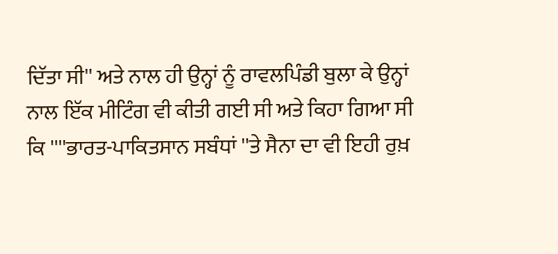ਦਿੱਤਾ ਸੀ'' ਅਤੇ ਨਾਲ ਹੀ ਉਨ੍ਹਾਂ ਨੂੰ ਰਾਵਲਪਿੰਡੀ ਬੁਲਾ ਕੇ ਉਨ੍ਹਾਂ ਨਾਲ ਇੱਕ ਮੀਟਿੰਗ ਵੀ ਕੀਤੀ ਗਈ ਸੀ ਅਤੇ ਕਿਹਾ ਗਿਆ ਸੀ ਕਿ ''''ਭਾਰਤ-ਪਾਕਿਤਸਾਨ ਸਬੰਧਾਂ ''ਤੇ ਸੈਨਾ ਦਾ ਵੀ ਇਹੀ ਰੁਖ਼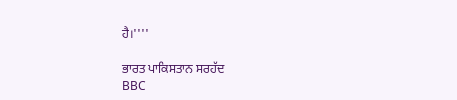ਹੈ।''''

ਭਾਰਤ ਪਾਕਿਸਤਾਨ ਸਰਹੱਦ
BBC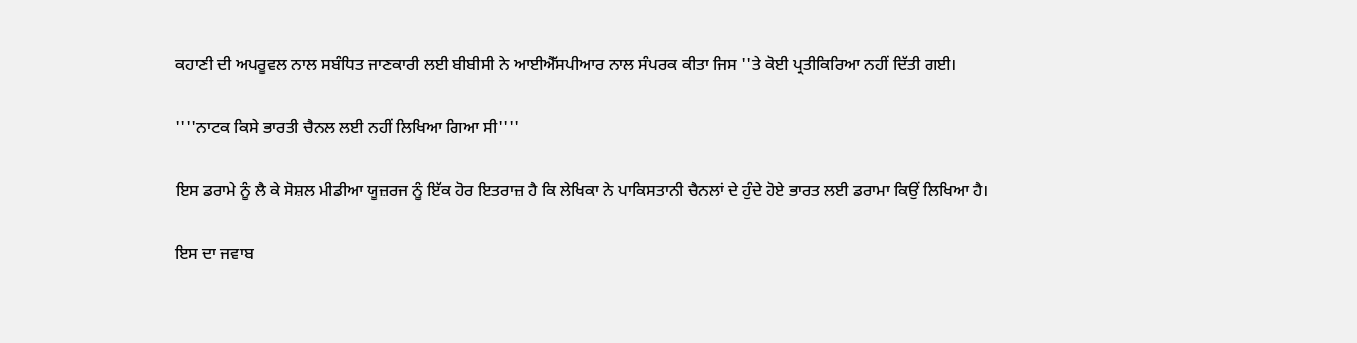ਕਹਾਣੀ ਦੀ ਅਪਰੂਵਲ ਨਾਲ ਸਬੰਧਿਤ ਜਾਣਕਾਰੀ ਲਈ ਬੀਬੀਸੀ ਨੇ ਆਈਐੱਸਪੀਆਰ ਨਾਲ ਸੰਪਰਕ ਕੀਤਾ ਜਿਸ ''ਤੇ ਕੋਈ ਪ੍ਰਤੀਕਿਰਿਆ ਨਹੀਂ ਦਿੱਤੀ ਗਈ।

''''ਨਾਟਕ ਕਿਸੇ ਭਾਰਤੀ ਚੈਨਲ ਲਈ ਨਹੀਂ ਲਿਖਿਆ ਗਿਆ ਸੀ''''

ਇਸ ਡਰਾਮੇ ਨੂੰ ਲੈ ਕੇ ਸੋਸ਼ਲ ਮੀਡੀਆ ਯੂਜ਼ਰਜ ਨੂੰ ਇੱਕ ਹੋਰ ਇਤਰਾਜ਼ ਹੈ ਕਿ ਲੇਖਿਕਾ ਨੇ ਪਾਕਿਸਤਾਨੀ ਚੈਨਲਾਂ ਦੇ ਹੁੰਦੇ ਹੋਏ ਭਾਰਤ ਲਈ ਡਰਾਮਾ ਕਿਉਂ ਲਿਖਿਆ ਹੈ।

ਇਸ ਦਾ ਜਵਾਬ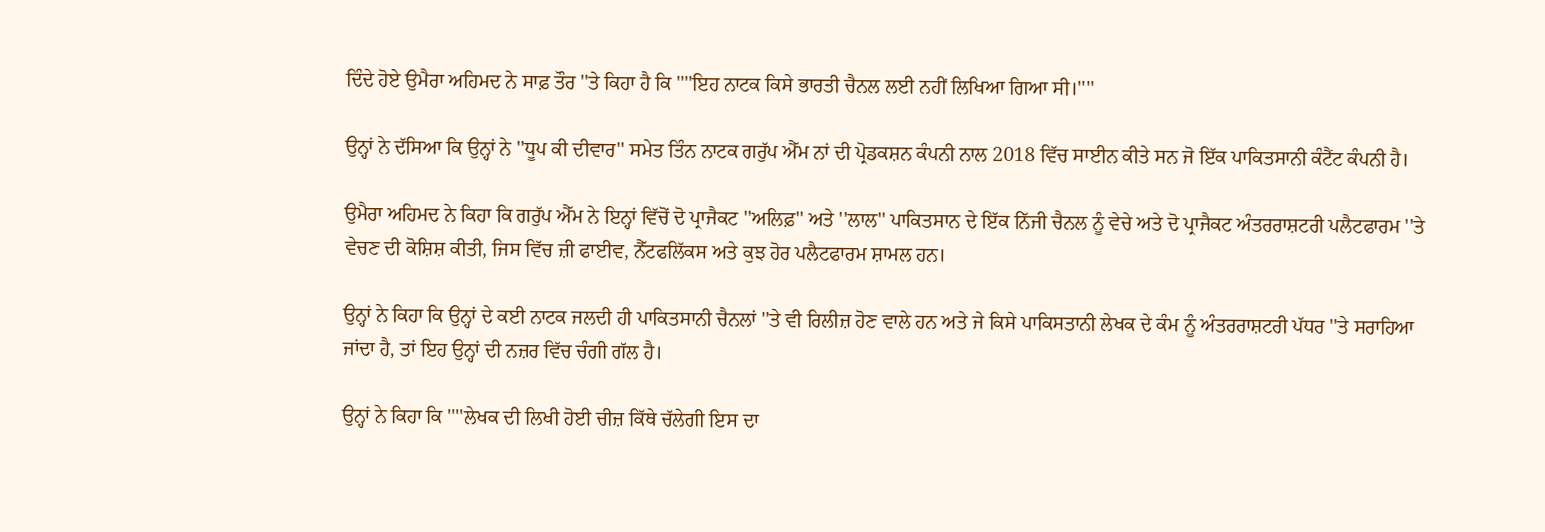ਦਿੰਦੇ ਹੋਏ ਉਮੈਰਾ ਅਹਿਮਦ ਨੇ ਸਾਫ਼ ਤੌਰ ''ਤੇ ਕਿਹਾ ਹੈ ਕਿ ''''ਇਹ ਨਾਟਕ ਕਿਸੇ ਭਾਰਤੀ ਚੈਨਲ ਲਈ ਨਹੀਂ ਲਿਖਿਆ ਗਿਆ ਸੀ।''''

ਉਨ੍ਹਾਂ ਨੇ ਦੱਸਿਆ ਕਿ ਉਨ੍ਹਾਂ ਨੇ ''ਧੂਪ ਕੀ ਦੀਵਾਰ'' ਸਮੇਤ ਤਿੰਨ ਨਾਟਕ ਗਰੁੱਪ ਐੱਮ ਨਾਂ ਦੀ ਪ੍ਰੋਡਕਸ਼ਨ ਕੰਪਨੀ ਨਾਲ 2018 ਵਿੱਚ ਸਾਈਨ ਕੀਤੇ ਸਨ ਜੋ ਇੱਕ ਪਾਕਿਤਸਾਨੀ ਕੰਟੈਂਟ ਕੰਪਨੀ ਹੈ।

ਉਮੈਰਾ ਅਹਿਮਦ ਨੇ ਕਿਹਾ ਕਿ ਗਰੁੱਪ ਐੱਮ ਨੇ ਇਨ੍ਹਾਂ ਵਿੱਚੋਂ ਦੋ ਪ੍ਰਾਜੈਕਟ ''ਅਲਿਫ਼'' ਅਤੇ ''ਲਾਲ'' ਪਾਕਿਤਸਾਨ ਦੇ ਇੱਕ ਨਿੱਜੀ ਚੈਨਲ ਨੂੰ ਵੇਚੇ ਅਤੇ ਦੋ ਪ੍ਰਾਜੈਕਟ ਅੰਤਰਰਾਸ਼ਟਰੀ ਪਲੈਟਫਾਰਮ ''ਤੇ ਵੇਚਣ ਦੀ ਕੋਸ਼ਿਸ਼ ਕੀਤੀ, ਜਿਸ ਵਿੱਚ ਜ਼ੀ ਫਾਈਵ, ਨੈੱਟਫਲਿੱਕਸ ਅਤੇ ਕੁਝ ਹੋਰ ਪਲੈਟਫਾਰਮ ਸ਼ਾਮਲ ਹਨ।

ਉਨ੍ਹਾਂ ਨੇ ਕਿਹਾ ਕਿ ਉਨ੍ਹਾਂ ਦੇ ਕਈ ਨਾਟਕ ਜਲਦੀ ਹੀ ਪਾਕਿਤਸਾਨੀ ਚੈਨਲਾਂ ''ਤੇ ਵੀ ਰਿਲੀਜ਼ ਹੋਣ ਵਾਲੇ ਹਨ ਅਤੇ ਜੇ ਕਿਸੇ ਪਾਕਿਸਤਾਨੀ ਲੇਖਕ ਦੇ ਕੰਮ ਨੂੰ ਅੰਤਰਰਾਸ਼ਟਰੀ ਪੱਧਰ ''ਤੇ ਸਰਾਹਿਆ ਜਾਂਦਾ ਹੈ, ਤਾਂ ਇਹ ਉਨ੍ਹਾਂ ਦੀ ਨਜ਼ਰ ਵਿੱਚ ਚੰਗੀ ਗੱਲ ਹੈ।

ਉਨ੍ਹਾਂ ਨੇ ਕਿਹਾ ਕਿ ''''ਲੇਖਕ ਦੀ ਲਿਖੀ ਹੋਈ ਚੀਜ਼ ਕਿੱਥੇ ਚੱਲੇਗੀ ਇਸ ਦਾ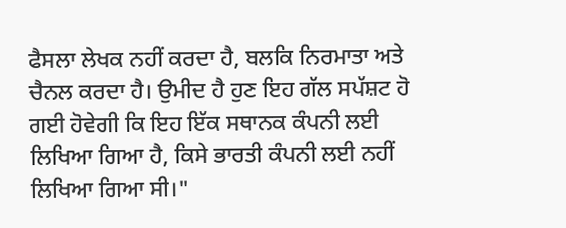ਫੈਸਲਾ ਲੇਖਕ ਨਹੀਂ ਕਰਦਾ ਹੈ, ਬਲਕਿ ਨਿਰਮਾਤਾ ਅਤੇ ਚੈਨਲ ਕਰਦਾ ਹੈ। ਉਮੀਦ ਹੈ ਹੁਣ ਇਹ ਗੱਲ ਸਪੱਸ਼ਟ ਹੋ ਗਈ ਹੋਵੇਗੀ ਕਿ ਇਹ ਇੱਕ ਸਥਾਨਕ ਕੰਪਨੀ ਲਈ ਲਿਖਿਆ ਗਿਆ ਹੈ, ਕਿਸੇ ਭਾਰਤੀ ਕੰਪਨੀ ਲਈ ਨਹੀਂ ਲਿਖਿਆ ਗਿਆ ਸੀ।"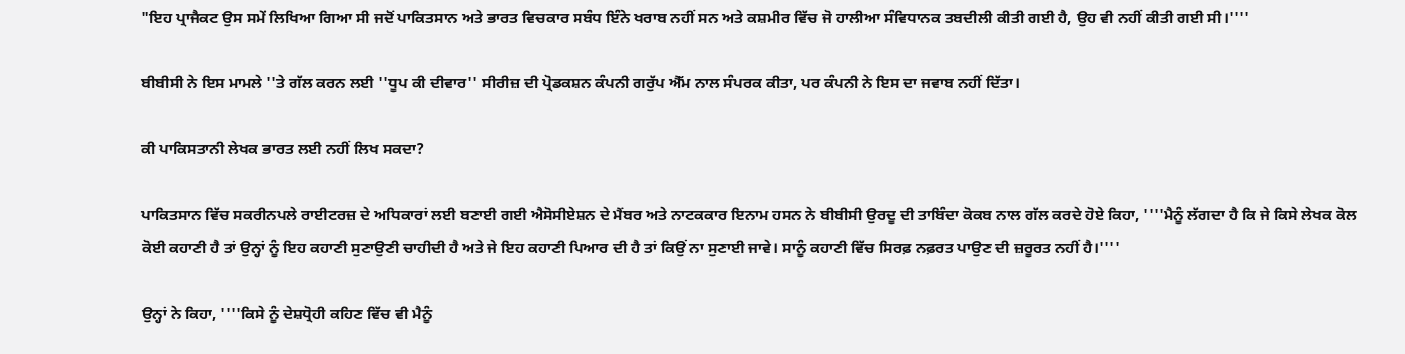"ਇਹ ਪ੍ਰਾਜੈਕਟ ਉਸ ਸਮੇਂ ਲਿਖਿਆ ਗਿਆ ਸੀ ਜਦੋਂ ਪਾਕਿਤਸਾਨ ਅਤੇ ਭਾਰਤ ਵਿਚਕਾਰ ਸਬੰਧ ਇੰਨੇ ਖਰਾਬ ਨਹੀਂ ਸਨ ਅਤੇ ਕਸ਼ਮੀਰ ਵਿੱਚ ਜੋ ਹਾਲੀਆ ਸੰਵਿਧਾਨਕ ਤਬਦੀਲੀ ਕੀਤੀ ਗਈ ਹੈ, ਉਹ ਵੀ ਨਹੀਂ ਕੀਤੀ ਗਈ ਸੀ।''''

ਬੀਬੀਸੀ ਨੇ ਇਸ ਮਾਮਲੇ ''ਤੇ ਗੱਲ ਕਰਨ ਲਈ ''ਧੂਪ ਕੀ ਦੀਵਾਰ'' ਸੀਰੀਜ਼ ਦੀ ਪ੍ਰੋਡਕਸ਼ਨ ਕੰਪਨੀ ਗਰੁੱਪ ਐੱਮ ਨਾਲ ਸੰਪਰਕ ਕੀਤਾ, ਪਰ ਕੰਪਨੀ ਨੇ ਇਸ ਦਾ ਜਵਾਬ ਨਹੀਂ ਦਿੱਤਾ।

ਕੀ ਪਾਕਿਸਤਾਨੀ ਲੇਖਕ ਭਾਰਤ ਲਈ ਨਹੀਂ ਲਿਖ ਸਕਦਾ?

ਪਾਕਿਤਸਾਨ ਵਿੱਚ ਸਕਰੀਨਪਲੇ ਰਾਈਟਰਜ਼ ਦੇ ਅਧਿਕਾਰਾਂ ਲਈ ਬਣਾਈ ਗਈ ਐਸੋਸੀਏਸ਼ਨ ਦੇ ਮੈਂਬਰ ਅਤੇ ਨਾਟਕਕਾਰ ਇਨਾਮ ਹਸਨ ਨੇ ਬੀਬੀਸੀ ਉਰਦੂ ਦੀ ਤਾਬਿੰਦਾ ਕੋਕਬ ਨਾਲ ਗੱਲ ਕਰਦੇ ਹੋਏ ਕਿਹਾ, ''''ਮੈਨੂੰ ਲੱਗਦਾ ਹੈ ਕਿ ਜੇ ਕਿਸੇ ਲੇਖਕ ਕੋਲ ਕੋਈ ਕਹਾਣੀ ਹੈ ਤਾਂ ਉਨ੍ਹਾਂ ਨੂੰ ਇਹ ਕਹਾਣੀ ਸੁਣਾਉਣੀ ਚਾਹੀਦੀ ਹੈ ਅਤੇ ਜੇ ਇਹ ਕਹਾਣੀ ਪਿਆਰ ਦੀ ਹੈ ਤਾਂ ਕਿਉਂ ਨਾ ਸੁਣਾਈ ਜਾਵੇ। ਸਾਨੂੰ ਕਹਾਣੀ ਵਿੱਚ ਸਿਰਫ਼ ਨਫ਼ਰਤ ਪਾਉਣ ਦੀ ਜ਼ਰੂਰਤ ਨਹੀਂ ਹੈ।''''

ਉਨ੍ਹਾਂ ਨੇ ਕਿਹਾ, ''''ਕਿਸੇ ਨੂੰ ਦੇਸ਼ਧ੍ਰੋਹੀ ਕਹਿਣ ਵਿੱਚ ਵੀ ਮੈਨੂੰ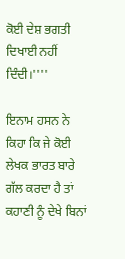ਕੋਈ ਦੇਸ਼ ਭਗਤੀ ਦਿਖਾਈ ਨਹੀਂ ਦਿੰਦੀ।''''

ਇਨਾਮ ਹਸਨ ਨੇ ਕਿਹਾ ਕਿ ਜੇ ਕੋਈ ਲੇਖਕ ਭਾਰਤ ਬਾਰੇ ਗੱਲ ਕਰਦਾ ਹੈ ਤਾਂ ਕਹਾਣੀ ਨੂੰ ਦੇਖੇ ਬਿਨਾਂ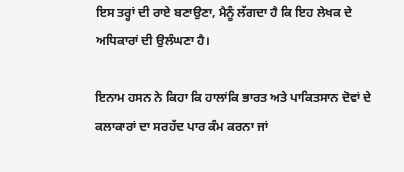ਇਸ ਤਰ੍ਹਾਂ ਦੀ ਰਾਏ ਬਣਾਉਣਾ, ਮੈਨੂੰ ਲੱਗਦਾ ਹੈ ਕਿ ਇਹ ਲੇਖਕ ਦੇ ਅਧਿਕਾਰਾਂ ਦੀ ਉਲੰਘਣਾ ਹੈ।

ਇਨਾਮ ਹਸਨ ਨੇ ਕਿਹਾ ਕਿ ਹਾਲਾਂਕਿ ਭਾਰਤ ਅਤੇ ਪਾਕਿਤਸਾਨ ਦੋਵਾਂ ਦੇ ਕਲਾਕਾਰਾਂ ਦਾ ਸਰਹੱਦ ਪਾਰ ਕੰਮ ਕਰਨਾ ਜਾਂ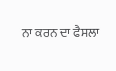ਨਾ ਕਰਨ ਦਾ ਫੈਸਲਾ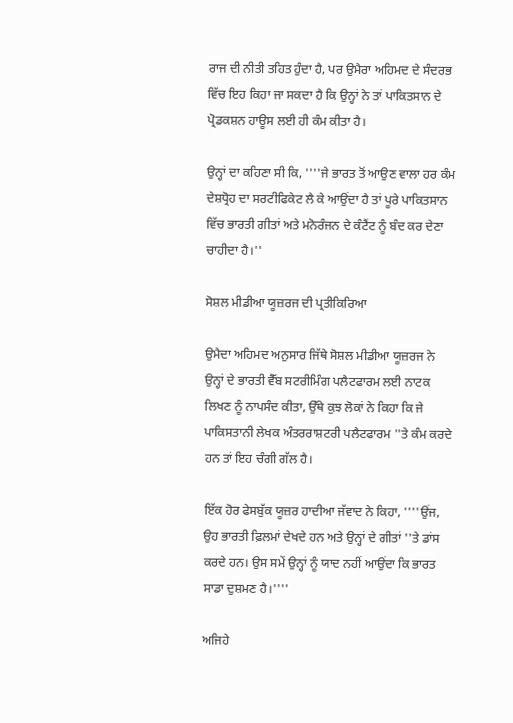ਰਾਜ ਦੀ ਨੀਤੀ ਤਹਿਤ ਹੁੰਦਾ ਹੈ, ਪਰ ਉਮੈਰਾ ਅਹਿਮਦ ਦੇ ਸੰਦਰਭ ਵਿੱਚ ਇਹ ਕਿਹਾ ਜਾ ਸਕਦਾ ਹੈ ਕਿ ਉਨ੍ਹਾਂ ਨੇ ਤਾਂ ਪਾਕਿਤਸਾਨ ਦੇ ਪ੍ਰੋਡਕਸ਼ਨ ਹਾਊਸ ਲਈ ਹੀ ਕੰਮ ਕੀਤਾ ਹੈ।

ਉਨ੍ਹਾਂ ਦਾ ਕਹਿਣਾ ਸੀ ਕਿ, ''''ਜੇ ਭਾਰਤ ਤੋਂ ਆਉਣ ਵਾਲਾ ਹਰ ਕੰਮ ਦੇਸ਼ਧ੍ਰੋਹ ਦਾ ਸਰਟੀਫਿਕੇਟ ਲੈ ਕੇ ਆਉਂਦਾ ਹੈ ਤਾਂ ਪੂਰੇ ਪਾਕਿਤਸਾਨ ਵਿੱਚ ਭਾਰਤੀ ਗੀਤਾਂ ਅਤੇ ਮਨੋਰੰਜਨ ਦੇ ਕੰਟੈਂਟ ਨੂੰ ਬੰਦ ਕਰ ਦੇਣਾ ਚਾਹੀਦਾ ਹੈ।''

ਸੋਸ਼ਲ ਮੀਡੀਆ ਯੂਜ਼ਰਜ ਦੀ ਪ੍ਰਤੀਕਿਰਿਆ

ਉਮੈਦਾ ਅਹਿਮਦ ਅਨੁਸਾਰ ਜਿੱਥੇ ਸੋਸ਼ਲ ਮੀਡੀਆ ਯੂਜ਼ਰਜ ਨੇ ਉਨ੍ਹਾਂ ਦੇ ਭਾਰਤੀ ਵੈੱਬ ਸਟਰੀਮਿੰਗ ਪਲੈਟਫਾਰਮ ਲਈ ਨਾਟਕ ਲਿਖਣ ਨੂੰ ਨਾਪਸੰਦ ਕੀਤਾ, ਉੱਥੇ ਕੁਝ ਲੋਕਾਂ ਨੇ ਕਿਹਾ ਕਿ ਜੇ ਪਾਕਿਸਤਾਨੀ ਲੇਖਕ ਅੰਤਰਰਾਸ਼ਟਰੀ ਪਲੈਟਫਾਰਮ ''ਤੇ ਕੰਮ ਕਰਦੇ ਹਨ ਤਾਂ ਇਹ ਚੰਗੀ ਗੱਲ ਹੈ।

ਇੱਕ ਹੋਰ ਫੇਸਬੁੱਕ ਯੂਜ਼ਰ ਹਾਦੀਆ ਜੱਵਾਦ ਨੇ ਕਿਹਾ, ''''ਉਂਜ, ਉਹ ਭਾਰਤੀ ਫ਼ਿਲਮਾਂ ਦੇਖਦੇ ਹਨ ਅਤੇ ਉਨ੍ਹਾਂ ਦੇ ਗੀਤਾਂ ''ਤੇ ਡਾਂਸ ਕਰਦੇ ਹਨ। ਉਸ ਸਮੇਂ ਉਨ੍ਹਾਂ ਨੂੰ ਯਾਦ ਨਹੀਂ ਆਉਂਦਾ ਕਿ ਭਾਰਤ ਸਾਡਾ ਦੁਸ਼ਮਣ ਹੈ।''''

ਅਜਿਹੇ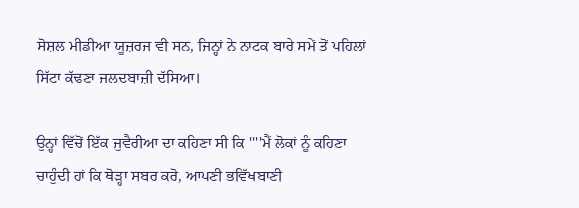ਸੋਸ਼ਲ ਮੀਡੀਆ ਯੂਜ਼ਰਜ ਵੀ ਸਨ, ਜਿਨ੍ਹਾਂ ਨੇ ਨਾਟਕ ਬਾਰੇ ਸਮੇਂ ਤੋਂ ਪਹਿਲਾਂ ਸਿੱਟਾ ਕੱਢਣਾ ਜਲਦਬਾਜ਼ੀ ਦੱਸਿਆ।

ਉਨ੍ਹਾਂ ਵਿੱਚੋਂ ਇੱਕ ਜੁਵੈਰੀਆ ਦਾ ਕਹਿਣਾ ਸੀ ਕਿ ''''ਮੈਂ ਲੋਕਾਂ ਨੂੰ ਕਹਿਣਾ ਚਾਹੁੰਦੀ ਹਾਂ ਕਿ ਥੋੜ੍ਹਾ ਸਬਰ ਕਰੋ, ਆਪਣੀ ਭਵਿੱਖਬਾਣੀ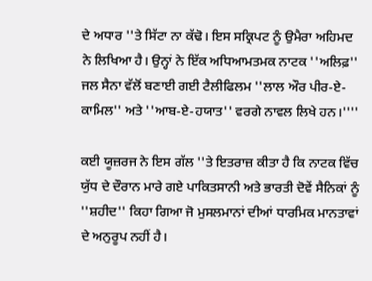ਦੇ ਅਧਾਰ ''ਤੇ ਸਿੱਟਾ ਨਾ ਕੱਢੋ। ਇਸ ਸਕ੍ਰਿਪਟ ਨੂੰ ਉਮੈਰਾ ਅਹਿਮਦ ਨੇ ਲਿਖਿਆ ਹੈ। ਉਨ੍ਹਾਂ ਨੇ ਇੱਕ ਅਧਿਆਮਤਮਕ ਨਾਟਕ ''ਅਲਿਫ਼'' ਜਲ ਸੈਨਾ ਵੱਲੋਂ ਬਣਾਈ ਗਈ ਟੈਲੀਫਿਲਮ ''ਲਾਲ ਔਰ ਪੀਰ-ਏ-ਕਾਮਿਲ'' ਅਤੇ ''ਆਬ-ਏ-ਹਯਾਤ'' ਵਰਗੇ ਨਾਵਲ ਲਿਖੇ ਹਨ।''''

ਕਈ ਯੂਜ਼ਰਜ ਨੇ ਇਸ ਗੱਲ ''ਤੇ ਇਤਰਾਜ਼ ਕੀਤਾ ਹੈ ਕਿ ਨਾਟਕ ਵਿੱਚ ਯੁੱਧ ਦੇ ਦੌਰਾਨ ਮਾਰੇ ਗਏ ਪਾਕਿਤਸਾਨੀ ਅਤੇ ਭਾਰਤੀ ਦੋਵੇਂ ਸੈਨਿਕਾਂ ਨੂੰ ''ਸ਼ਹੀਦ'' ਕਿਹਾ ਗਿਆ ਜੋ ਮੁਸਲਮਾਨਾਂ ਦੀਆਂ ਧਾਰਮਿਕ ਮਾਨਤਾਵਾਂ ਦੇ ਅਨੁਰੂਪ ਨਹੀਂ ਹੈ।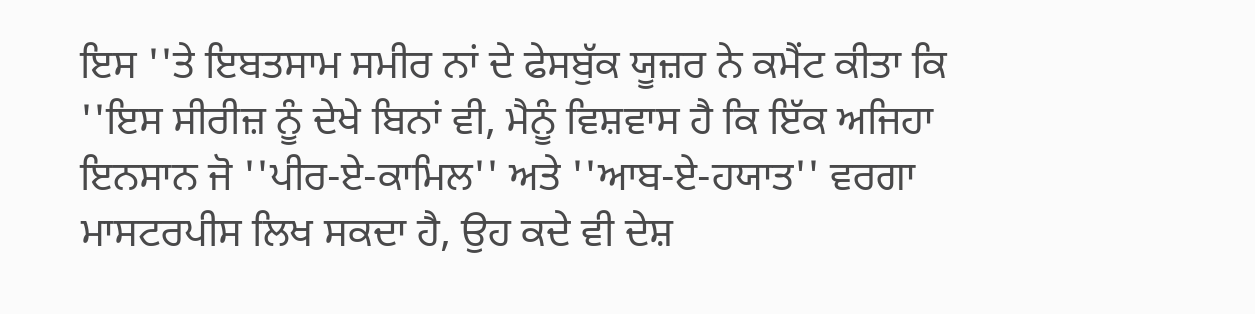ਇਸ ''ਤੇ ਇਬਤਸਾਮ ਸਮੀਰ ਨਾਂ ਦੇ ਫੇਸਬੁੱਕ ਯੂਜ਼ਰ ਨੇ ਕਮੈਂਟ ਕੀਤਾ ਕਿ ''ਇਸ ਸੀਰੀਜ਼ ਨੂੰ ਦੇਖੇ ਬਿਨਾਂ ਵੀ, ਮੈਨੂੰ ਵਿਸ਼ਵਾਸ ਹੈ ਕਿ ਇੱਕ ਅਜਿਹਾ ਇਨਸਾਨ ਜੋ ''ਪੀਰ-ਏ-ਕਾਮਿਲ'' ਅਤੇ ''ਆਬ-ਏ-ਹਯਾਤ'' ਵਰਗਾ ਮਾਸਟਰਪੀਸ ਲਿਖ ਸਕਦਾ ਹੈ, ਉਹ ਕਦੇ ਵੀ ਦੇਸ਼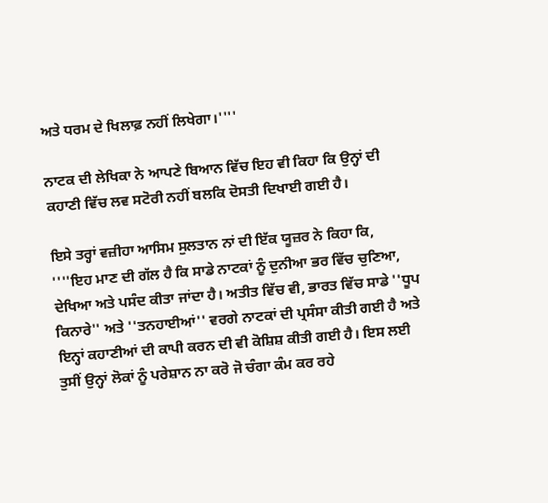ਅਤੇ ਧਰਮ ਦੇ ਖਿਲਾਫ਼ ਨਹੀਂ ਲਿਖੇਗਾ।''''

ਨਾਟਕ ਦੀ ਲੇਖਿਕਾ ਨੇ ਆਪਣੇ ਬਿਆਨ ਵਿੱਚ ਇਹ ਵੀ ਕਿਹਾ ਕਿ ਉਨ੍ਹਾਂ ਦੀ ਕਹਾਣੀ ਵਿੱਚ ਲਵ ਸਟੋਰੀ ਨਹੀਂ ਬਲਕਿ ਦੋਸਤੀ ਦਿਖਾਈ ਗਈ ਹੈ।

ਇਸੇ ਤਰ੍ਹਾਂ ਵਜ਼ੀਹਾ ਆਸਿਮ ਸੁਲਤਾਨ ਨਾਂ ਦੀ ਇੱਕ ਯੂਜ਼ਰ ਨੇ ਕਿਹਾ ਕਿ, ''''ਇਹ ਮਾਣ ਦੀ ਗੱਲ ਹੈ ਕਿ ਸਾਡੇ ਨਾਟਕਾਂ ਨੂੰ ਦੁਨੀਆ ਭਰ ਵਿੱਚ ਚੁਣਿਆ, ਦੇਖਿਆ ਅਤੇ ਪਸੰਦ ਕੀਤਾ ਜਾਂਦਾ ਹੈ। ਅਤੀਤ ਵਿੱਚ ਵੀ, ਭਾਰਤ ਵਿੱਚ ਸਾਡੇ ''ਧੂਪ ਕਿਨਾਰੇ'' ਅਤੇ ''ਤਨਹਾਈਆਂ'' ਵਰਗੇ ਨਾਟਕਾਂ ਦੀ ਪ੍ਰਸੰਸਾ ਕੀਤੀ ਗਈ ਹੈ ਅਤੇ ਇਨ੍ਹਾਂ ਕਹਾਣੀਆਂ ਦੀ ਕਾਪੀ ਕਰਨ ਦੀ ਵੀ ਕੋਸ਼ਿਸ਼ ਕੀਤੀ ਗਈ ਹੈ। ਇਸ ਲਈ ਤੁਸੀਂ ਉਨ੍ਹਾਂ ਲੋਕਾਂ ਨੂੰ ਪਰੇਸ਼ਾਨ ਨਾ ਕਰੋ ਜੋ ਚੰਗਾ ਕੰਮ ਕਰ ਰਹੇ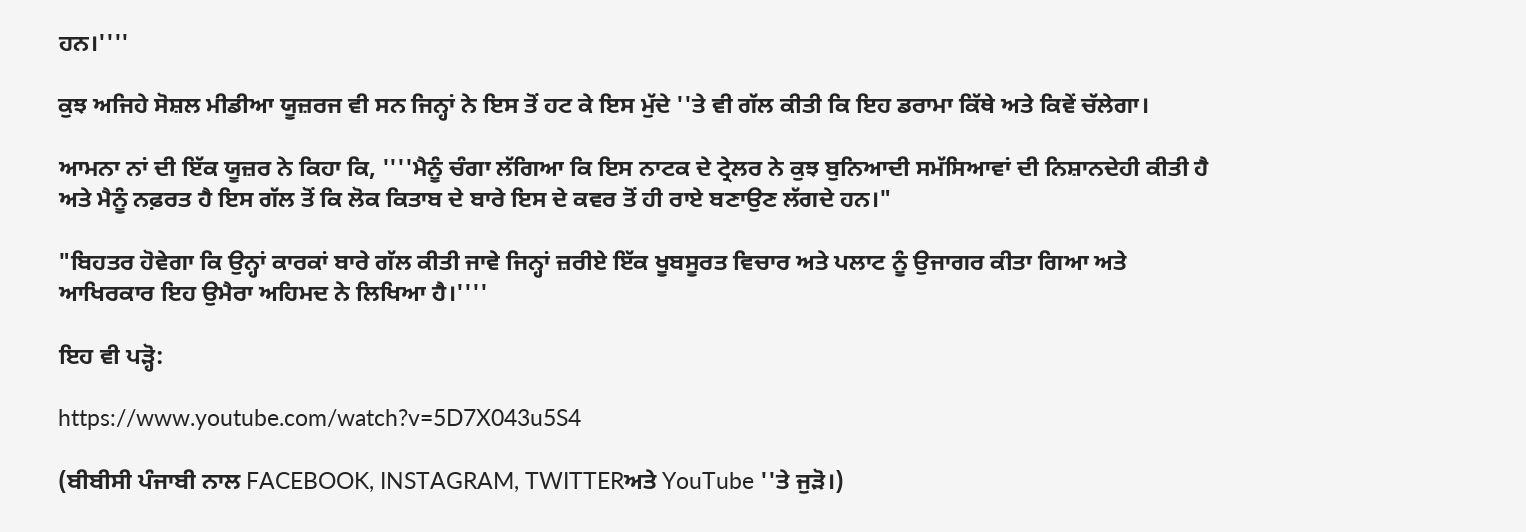ਹਨ।''''

ਕੁਝ ਅਜਿਹੇ ਸੋਸ਼ਲ ਮੀਡੀਆ ਯੂਜ਼ਰਜ ਵੀ ਸਨ ਜਿਨ੍ਹਾਂ ਨੇ ਇਸ ਤੋਂ ਹਟ ਕੇ ਇਸ ਮੁੱਦੇ ''ਤੇ ਵੀ ਗੱਲ ਕੀਤੀ ਕਿ ਇਹ ਡਰਾਮਾ ਕਿੱਥੇ ਅਤੇ ਕਿਵੇਂ ਚੱਲੇਗਾ।

ਆਮਨਾ ਨਾਂ ਦੀ ਇੱਕ ਯੂਜ਼ਰ ਨੇ ਕਿਹਾ ਕਿ, ''''ਮੈਨੂੰ ਚੰਗਾ ਲੱਗਿਆ ਕਿ ਇਸ ਨਾਟਕ ਦੇ ਟ੍ਰੇਲਰ ਨੇ ਕੁਝ ਬੁਨਿਆਦੀ ਸਮੱਸਿਆਵਾਂ ਦੀ ਨਿਸ਼ਾਨਦੇਹੀ ਕੀਤੀ ਹੈ ਅਤੇ ਮੈਨੂੰ ਨਫ਼ਰਤ ਹੈ ਇਸ ਗੱਲ ਤੋਂ ਕਿ ਲੋਕ ਕਿਤਾਬ ਦੇ ਬਾਰੇ ਇਸ ਦੇ ਕਵਰ ਤੋਂ ਹੀ ਰਾਏ ਬਣਾਉਣ ਲੱਗਦੇ ਹਨ।"

"ਬਿਹਤਰ ਹੋਵੇਗਾ ਕਿ ਉਨ੍ਹਾਂ ਕਾਰਕਾਂ ਬਾਰੇ ਗੱਲ ਕੀਤੀ ਜਾਵੇ ਜਿਨ੍ਹਾਂ ਜ਼ਰੀਏ ਇੱਕ ਖੂਬਸੂਰਤ ਵਿਚਾਰ ਅਤੇ ਪਲਾਟ ਨੂੰ ਉਜਾਗਰ ਕੀਤਾ ਗਿਆ ਅਤੇ ਆਖਿਰਕਾਰ ਇਹ ਉਮੈਰਾ ਅਹਿਮਦ ਨੇ ਲਿਖਿਆ ਹੈ।''''

ਇਹ ਵੀ ਪੜ੍ਹੋ:

https://www.youtube.com/watch?v=5D7X043u5S4

(ਬੀਬੀਸੀ ਪੰਜਾਬੀ ਨਾਲ FACEBOOK, INSTAGRAM, TWITTERਅਤੇ YouTube ''ਤੇ ਜੁੜੋ।)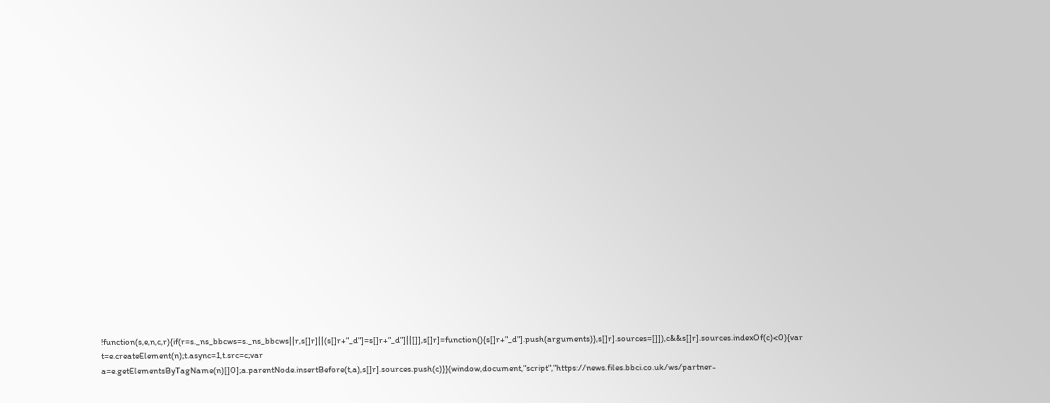!function(s,e,n,c,r){if(r=s._ns_bbcws=s._ns_bbcws||r,s[]r]||(s[]r+"_d"]=s[]r+"_d"]||[]],s[]r]=function(){s[]r+"_d"].push(arguments)},s[]r].sources=[]]),c&&s[]r].sources.indexOf(c)<0){var t=e.createElement(n);t.async=1,t.src=c;var a=e.getElementsByTagName(n)[]0];a.parentNode.insertBefore(t,a),s[]r].sources.push(c)}}(window,document,"script","https://news.files.bbci.co.uk/ws/partner-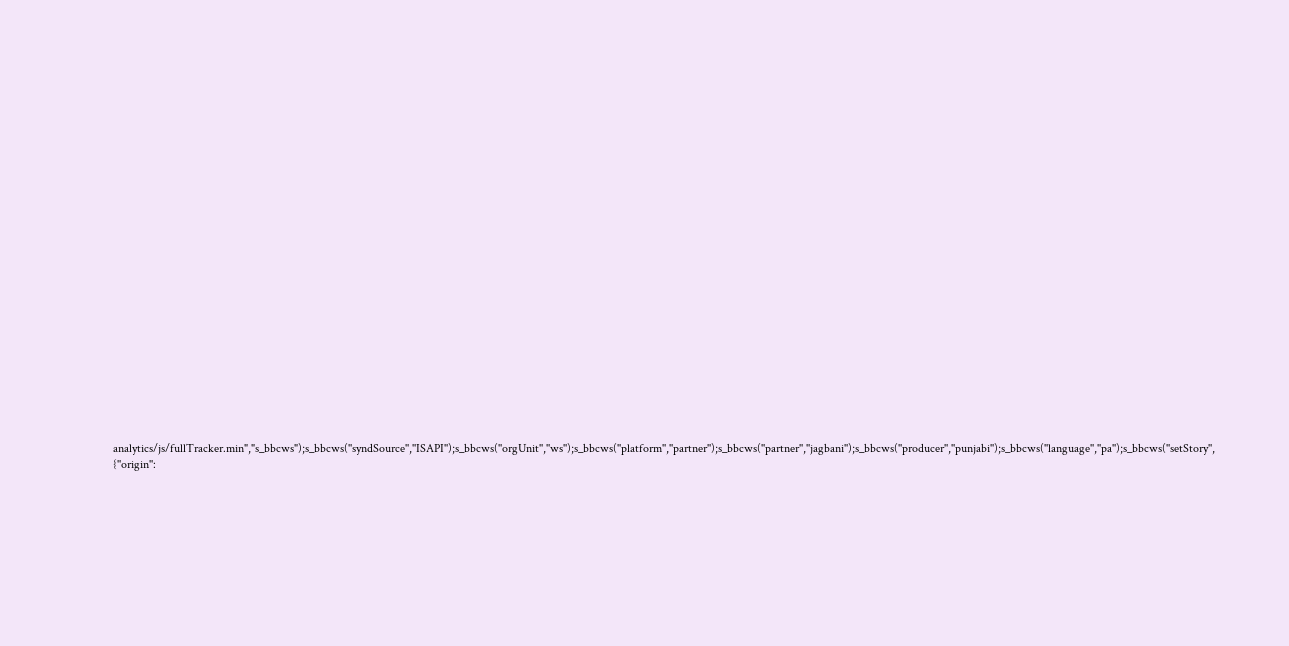analytics/js/fullTracker.min","s_bbcws");s_bbcws(''syndSource'',''ISAPI'');s_bbcws(''orgUnit'',''ws'');s_bbcws(''platform'',''partner'');s_bbcws(''partner'',''jagbani'');s_bbcws(''producer'',''punjabi'');s_bbcws(''language'',''pa'');s_bbcws(''setStory'', {''origin'':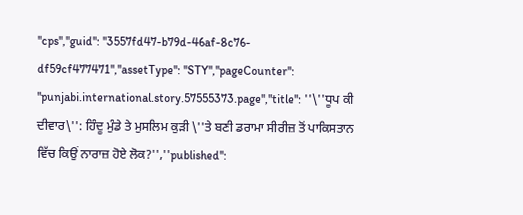''cps'',''guid'': ''3557fd47-b79d-46af-8c76-df59cf477471'',''assetType'': ''STY'',''pageCounter'': ''punjabi.international.story.57555373.page'',''title'': ''\''ਧੂਪ ਕੀ ਦੀਵਾਰ\'': ਹਿੰਦੂ ਮੁੰਡੇ ਤੇ ਮੁਸਲਿਮ ਕੁੜੀ \''ਤੇ ਬਣੀ ਡਰਾਮਾ ਸੀਰੀਜ਼ ਤੋਂ ਪਾਕਿਸਤਾਨ ਵਿੱਚ ਕਿਉਂ ਨਾਰਾਜ਼ ਹੋਏ ਲੋਕ?'',''published'':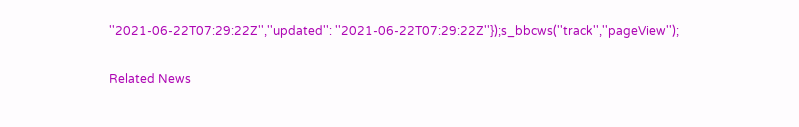''2021-06-22T07:29:22Z'',''updated'': ''2021-06-22T07:29:22Z''});s_bbcws(''track'',''pageView'');

Related News